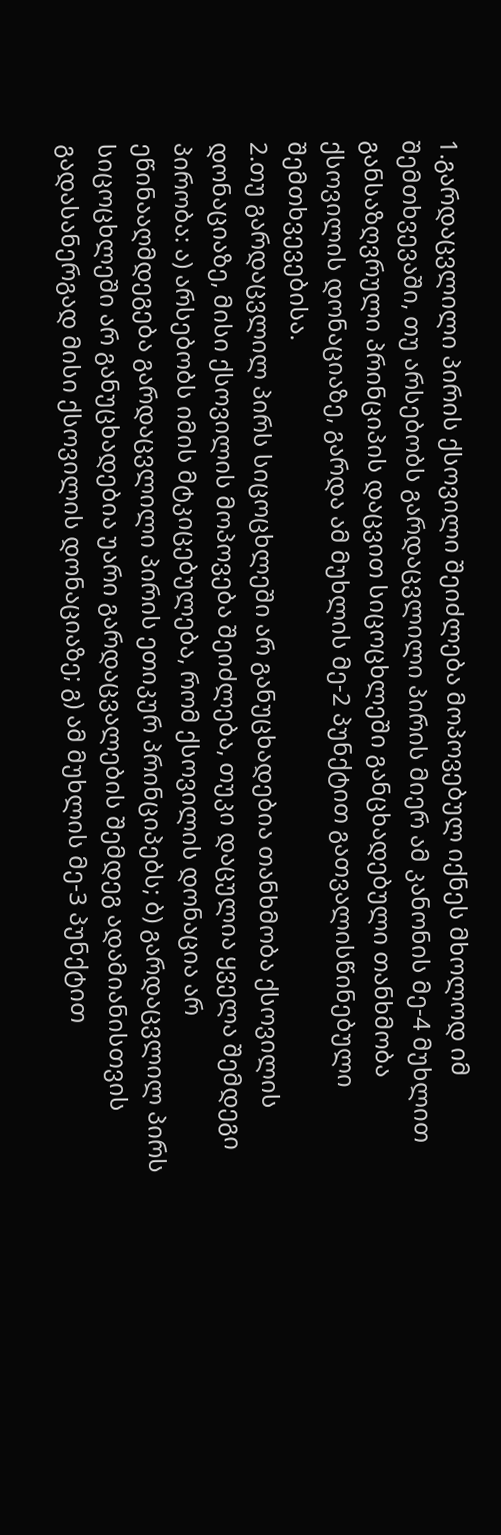1.გარდაცვლილი პირის ქსოვილი შეიძლება მოპოვებულ იქნეს მხოლოდ იმ შემთხვევაში, თუ არსებობს გარდაცვლილი პირის მიერ ამ კანონის მე-4 მუხლით განსაზღვრული პრინციპის დაცვით სიცოცხლეში განცხადებული თანხმობა ქსოვილის დონაციაზე, გარდა ამ მუხლის მე-2 პუნქტით გათვალისწინებული შემთხვევებისა.
2.თუ გარდაცვლილ პირს სიცოცხლეში არ განუცხადებია თანხმობა ქსოვილის დონაციაზე, მისი ქსოვილის მოპოვება შეიძლება, თუკი დაცულია ყველა შემდეგი პირობა: ა) არსებობს იმის მტკიცებულება, რომ ქსოვილის დონაცია არ ეწინააღმდეგება გარდაცვლილი პირის ეთიკურ პრინციპებს; ბ) გარდაცვლილ პირს სიცოცხლეში არ განუცხადებია უარი გარდაცვალების შემდეგ ადამიანისთვის გადასანერგად მისი ქსოვილის დონაციაზე; გ) ამ მუხლის მე-3 პუნქტით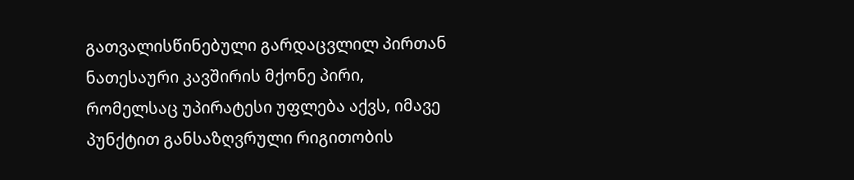გათვალისწინებული გარდაცვლილ პირთან ნათესაური კავშირის მქონე პირი, რომელსაც უპირატესი უფლება აქვს, იმავე პუნქტით განსაზღვრული რიგითობის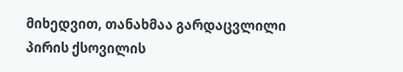მიხედვით, თანახმაა გარდაცვლილი პირის ქსოვილის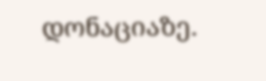დონაციაზე.